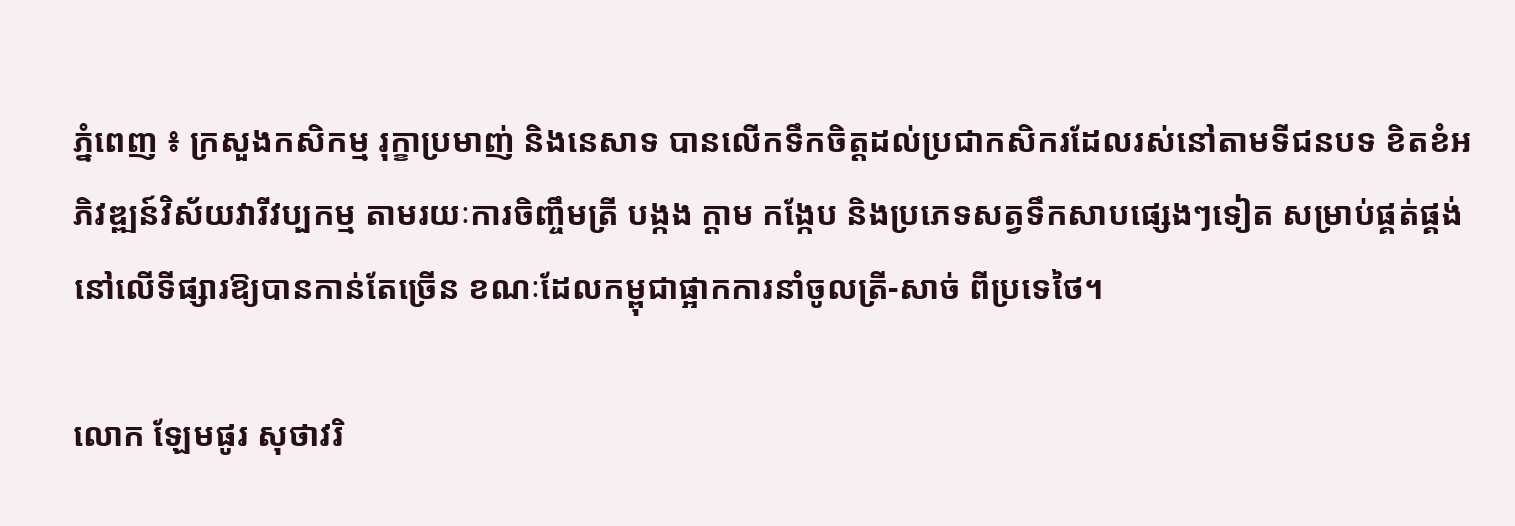ភ្នំពេញ ៖ ក្រសួងកសិកម្ម រុក្ខាប្រមាញ់ និងនេសាទ បានលើកទឹកចិត្តដល់ប្រជាកសិករដែលរស់នៅតាមទីជនបទ ខិតខំអភិវឌ្ឍន៍វិស័យវារីវប្បកម្ម តាមរយៈការចិញ្ចឹមត្រី បង្កង ក្តាម កង្កែប និងប្រភេទសត្វទឹកសាបផ្សេងៗទៀត សម្រាប់ផ្គត់ផ្គង់នៅលើទីផ្សារឱ្យបានកាន់តែច្រើន ខណៈដែលកម្ពុជាផ្អាកការនាំចូលត្រី-សាច់ ពីប្រទេថៃ។

លោក ឡែមផូរ សុថាវរិ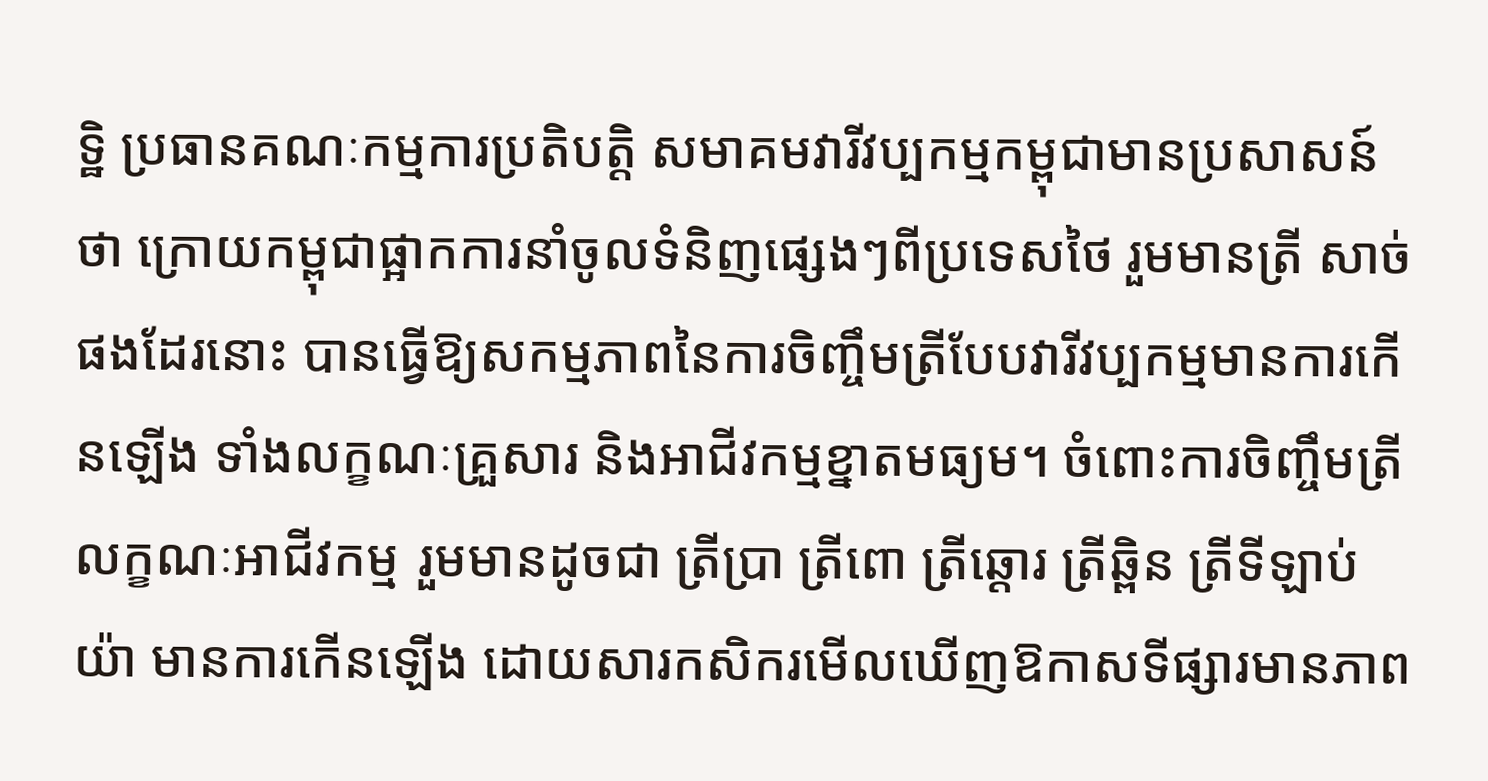ទ្ឋិ ប្រធានគណៈកម្មការប្រតិបត្តិ សមាគមវារីវប្បកម្មកម្ពុជាមានប្រសាសន៍ថា ក្រោយកម្ពុជាផ្អាកការនាំចូលទំនិញផ្សេងៗពីប្រទេសថៃ រួមមានត្រី សាច់ផងដែរនោះ បានធ្វើឱ្យសកម្មភាពនៃការចិញ្ចឹមត្រីបែបវារីវប្បកម្មមានការកើនឡើង ទាំងលក្ខណៈគ្រួសារ និងអាជីវកម្មខ្នាតមធ្យម។ ចំពោះការចិញ្ចឹមត្រីលក្ខណៈអាជីវកម្ម រួមមានដូចជា ត្រីប្រា ត្រីពោ ត្រីឆ្តោរ ត្រីឆ្ពិន ត្រីទីឡាប់យ៉ា មានការកើនឡើង ដោយសារកសិករមើលឃើញឱកាសទីផ្សារមានភាព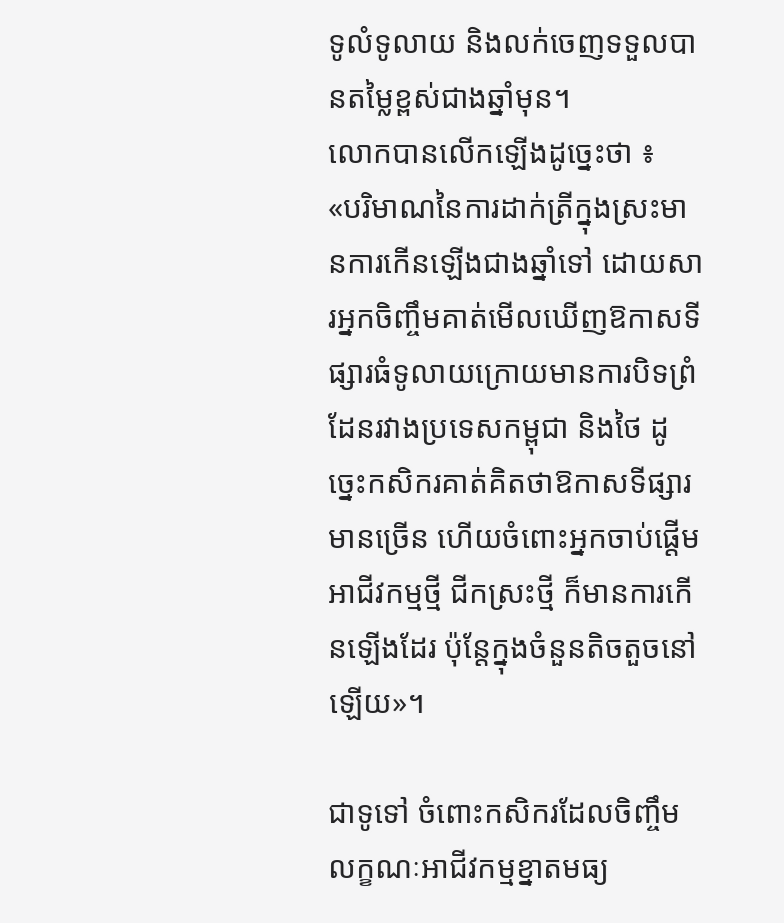ទូលំទូលាយ និងលក់ចេញទទួលបានតម្លៃខ្ពស់ជាងឆ្នាំមុន។
លោកបានលើកឡើងដូច្នេះថា ៖
«បរិមាណនៃការដាក់ត្រីក្នុងស្រះមានការកើនឡើងជាងឆ្នាំទៅ ដោយសារអ្នកចិញ្ចឹមគាត់មើលឃើញឱកាសទីផ្សារធំទូលាយក្រោយមានការបិទព្រំដែនរវាងប្រទេសកម្ពុជា និងថៃ ដូច្នេះកសិករគាត់គិតថាឱកាសទីផ្សារមានច្រើន ហើយចំពោះអ្នកចាប់ផ្តើមអាជីវកម្មថ្មី ជីកស្រះថ្មី ក៏មានការកើនឡើងដែរ ប៉ុន្តែក្នុងចំនួនតិចតួចនៅឡើយ»។

ជាទូទៅ ចំពោះកសិករដែលចិញ្ចឹមលក្ខណៈអាជីវកម្មខ្នាតមធ្យ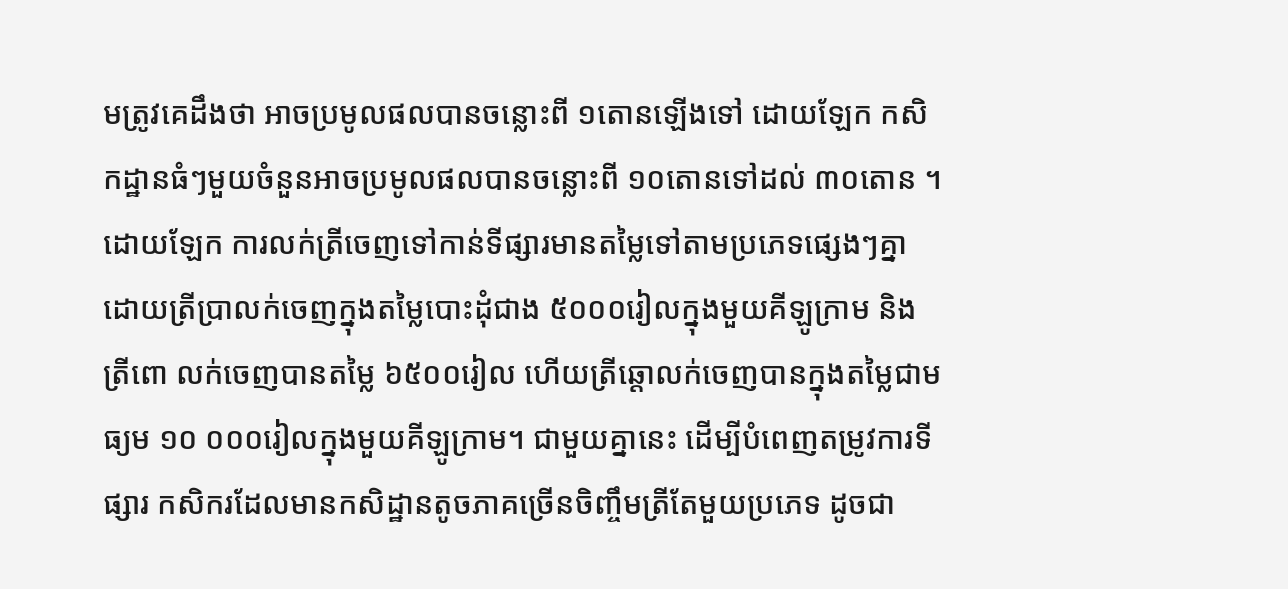មត្រូវគេដឹងថា អាចប្រមូលផលបានចន្លោះពី ១តោនឡើងទៅ ដោយឡែក កសិកដ្ឋានធំៗមួយចំនួនអាចប្រមូលផលបានចន្លោះពី ១០តោនទៅដល់ ៣០តោន ។ ដោយឡែក ការលក់ត្រីចេញទៅកាន់ទីផ្សារមានតម្លៃទៅតាមប្រភេទផ្សេងៗគ្នា ដោយត្រីប្រាលក់ចេញក្នុងតម្លៃបោះដុំជាង ៥០០០រៀលក្នុងមួយគីឡូក្រាម និងត្រីពោ លក់ចេញបានតម្លៃ ៦៥០០រៀល ហើយត្រីឆ្តោលក់ចេញបានក្នុងតម្លៃជាមធ្យម ១០ ០០០រៀលក្នុងមួយគីឡូក្រាម។ ជាមួយគ្នានេះ ដើម្បីបំពេញតម្រូវការទីផ្សារ កសិករដែលមានកសិដ្ឋានតូចភាគច្រើនចិញ្ចឹមត្រីតែមួយប្រភេទ ដូចជា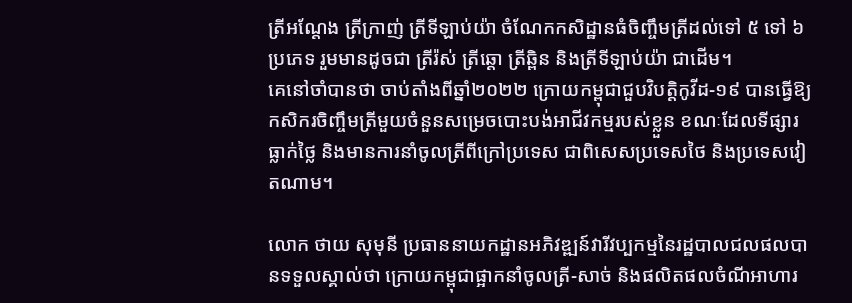ត្រីអណ្តែង ត្រីក្រាញ់ ត្រីទីឡាប់យ៉ា ចំណែកកសិដ្ឋានធំចិញ្ចឹមត្រីដល់ទៅ ៥ ទៅ ៦ ប្រភេទ រួមមានដូចជា ត្រីរ៉ស់ ត្រីឆ្តោ ត្រីឆ្ពិន និងត្រីទីឡាប់យ៉ា ជាដើម។
គេនៅចាំបានថា ចាប់តាំងពីឆ្នាំ២០២២ ក្រោយកម្ពុជាជួបវិបត្តិកូវីដ-១៩ បានធ្វើឱ្យកសិករចិញ្ចឹមត្រីមួយចំនួនសម្រេចបោះបង់អាជីវកម្មរបស់ខ្លួន ខណៈដែលទីផ្សារធ្លាក់ថ្លៃ និងមានការនាំចូលត្រីពីក្រៅប្រទេស ជាពិសេសប្រទេសថៃ និងប្រទេសវៀតណាម។

លោក ថាយ សុមុនី ប្រធាននាយកដ្ឋានអភិវឌ្ឍន៍វារីវប្បកម្មនៃរដ្ឋបាលជលផលបានទទួលស្គាល់ថា ក្រោយកម្ពុជាផ្អាកនាំចូលត្រី-សាច់ និងផលិតផលចំណីអាហារ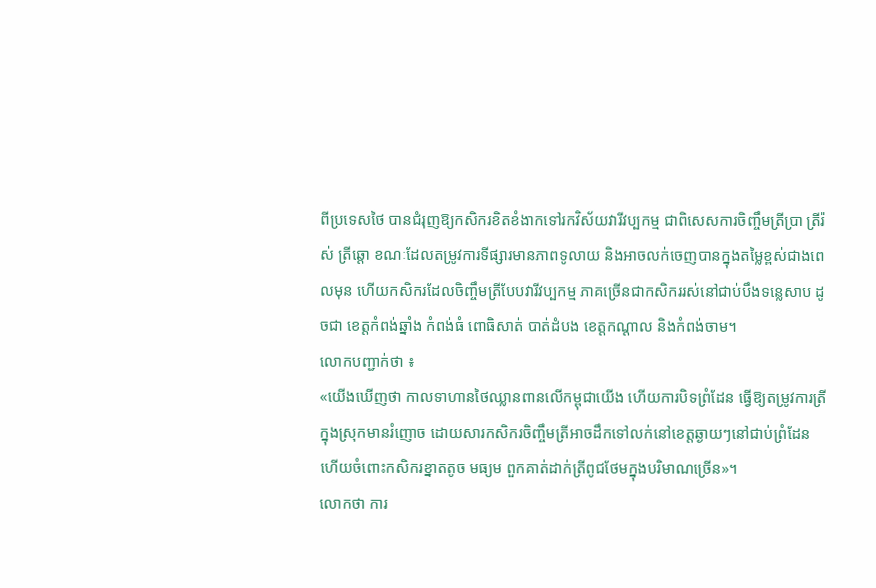ពីប្រទេសថៃ បានជំរុញឱ្យកសិករខិតខំងាកទៅរកវិស័យវារីវប្បកម្ម ជាពិសេសការចិញ្ចឹមត្រីប្រា ត្រីរ៉ស់ ត្រីឆ្តោ ខណៈដែលតម្រូវការទីផ្សារមានភាពទូលាយ និងអាចលក់ចេញបានក្នុងតម្លៃខ្ពស់ជាងពេលមុន ហើយកសិករដែលចិញ្ចឹមត្រីបែបវារីវប្បកម្ម ភាគច្រើនជាកសិកររស់នៅជាប់បឹងទន្លេសាប ដូចជា ខេត្តកំពង់ឆ្នាំង កំពង់ធំ ពោធិសាត់ បាត់ដំបង ខេត្តកណ្តាល និងកំពង់ចាម។
លោកបញ្ជាក់ថា ៖
«យើងឃើញថា កាលទាហានថៃឈ្លានពានលើកម្ពុជាយើង ហើយការបិទព្រំដែន ធ្វើឱ្យតម្រូវការត្រីក្នុងស្រុកមានរំញោច ដោយសារកសិករចិញ្ចឹមត្រីអាចដឹកទៅលក់នៅខេត្តឆ្ងាយៗនៅជាប់ព្រំដែន ហើយចំពោះកសិករខ្នាតតូច មធ្យម ពួកគាត់ដាក់ត្រីពូជថែមក្នុងបរិមាណច្រើន»។
លោកថា ការ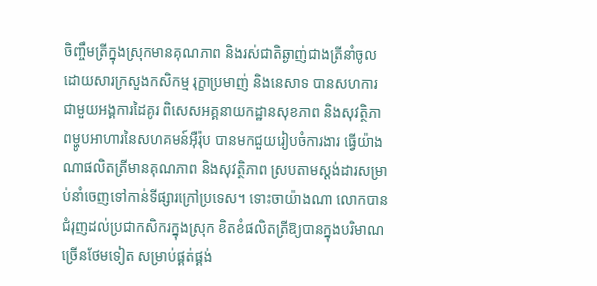ចិញ្ចឹមត្រីក្នុងស្រុកមានគុណភាព និងរស់ជាតិឆ្ងាញ់ជាងត្រីនាំចូល ដោយសារក្រសួងកសិកម្ម រុក្ខាប្រមាញ់ និងនេសាទ បានសហការជាមួយអង្គការដៃគូរ ពិសេសអគ្គនាយកដ្ឋានសុខភាព និងសុវត្ថិភាពម្ហូបអាហារនៃសហគមន៍អ៊ឺរ៉ុប បានមកជួយរៀបចំការងារ ធ្វើយ៉ាងណាផលិតត្រីមានគុណភាព និងសុវត្ថិភាព ស្របតាមស្តង់ដារសម្រាប់នាំចេញទៅកាន់ទីផ្សារក្រៅប្រទេស។ ទោះចាយ៉ាងណា លោកបានជំរុញដល់ប្រជាកសិករក្នុងស្រុក ខិតខំផលិតត្រីឱ្យបានក្នុងបរិមាណច្រើនថែមទៀត សម្រាប់ផ្គត់ផ្គង់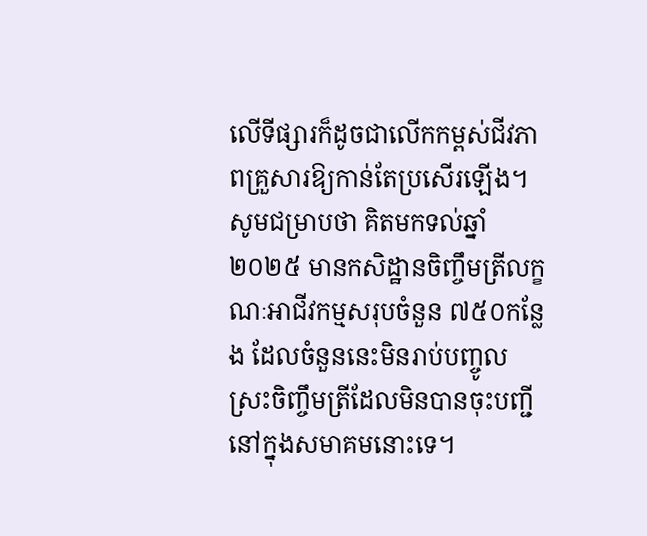លើទីផ្សារក៏ដូចជាលើកកម្ពស់ជីវភាពគ្រួសារឱ្យកាន់តែប្រសើរឡើង។
សូមជម្រាបថា គិតមកទល់ឆ្នាំ២០២៥ មានកសិដ្ឋានចិញ្ចឹមត្រីលក្ខណៈអាជីវកម្មសរុបចំនួន ៧៥០កន្លែង ដែលចំនួននេះមិនរាប់បញ្ចូលស្រះចិញ្ចឹមត្រីដែលមិនបានចុះបញ្ជីនៅក្នុងសមាគមនោះទេ។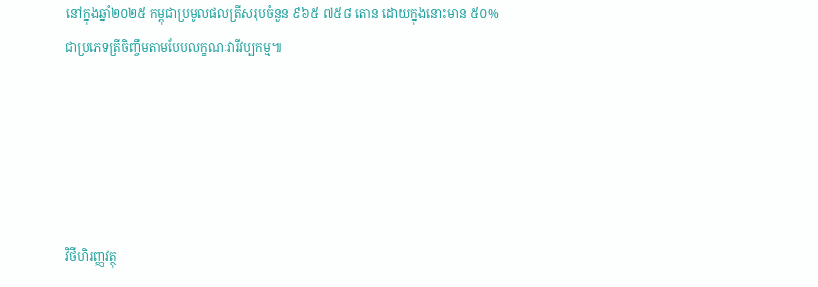នៅក្នុងឆ្នាំ២០២៥ កម្ពុជាប្រមូលផលត្រីសរុបចំនួន ៩៦៥ ៧៥៨ តោន ដោយក្នុងនោះមាន ៥០% ជាប្រភេទត្រីចិញ្ចឹមតាមបែបលក្ខណៈវារីវប្បកម្ម៕





វិថីហិរញ្ញវត្ថុ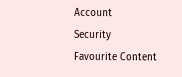Account
Security
Favourite Content